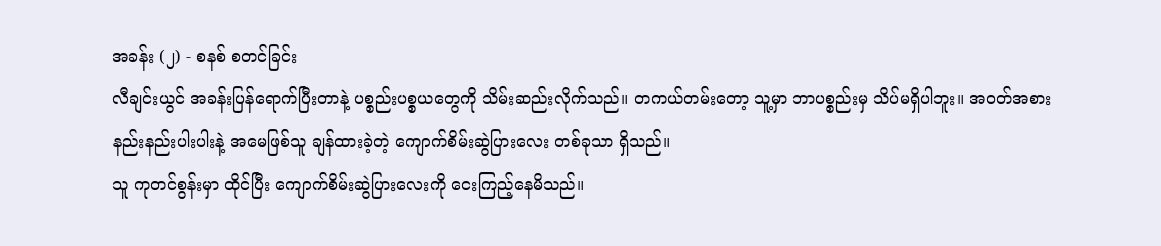အခန်း (၂) - စနစ် စတင်ခြင်း
လီချင်းယွင် အခန်းပြန်ရောက်ပြီးတာနဲ့ ပစ္စည်းပစ္စယတွေကို သိမ်းဆည်းလိုက်သည်။ တကယ်တမ်းတော့ သူ့မှာ ဘာပစ္စည်းမှ သိပ်မရှိပါဘူး။ အဝတ်အစား နည်းနည်းပါးပါးနဲ့ အမေဖြစ်သူ ချန်ထားခဲ့တဲ့ ကျောက်စိမ်းဆွဲပြားလေး တစ်ခုသာ ရှိသည်။
သူ ကုတင်စွန်းမှာ ထိုင်ပြီး ကျောက်စိမ်းဆွဲပြားလေးကို ငေးကြည့်နေမိသည်။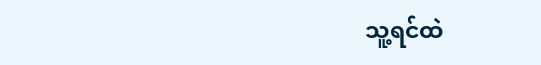သူ့ရင်ထဲ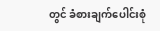တွင် ခံစားချက်ပေါင်းစုံ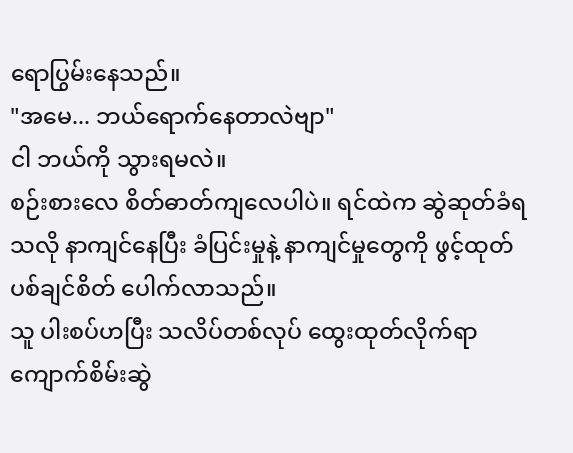ရောပြွမ်းနေသည်။
"အမေ... ဘယ်ရောက်နေတာလဲဗျာ"
ငါ ဘယ်ကို သွားရမလဲ။
စဉ်းစားလေ စိတ်ဓာတ်ကျလေပါပဲ။ ရင်ထဲက ဆွဲဆုတ်ခံရသလို နာကျင်နေပြီး ခံပြင်းမှုနဲ့ နာကျင်မှုတွေကို ဖွင့်ထုတ်ပစ်ချင်စိတ် ပေါက်လာသည်။
သူ ပါးစပ်ဟပြီး သလိပ်တစ်လုပ် ထွေးထုတ်လိုက်ရာ ကျောက်စိမ်းဆွဲ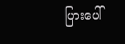ပြားပေါ်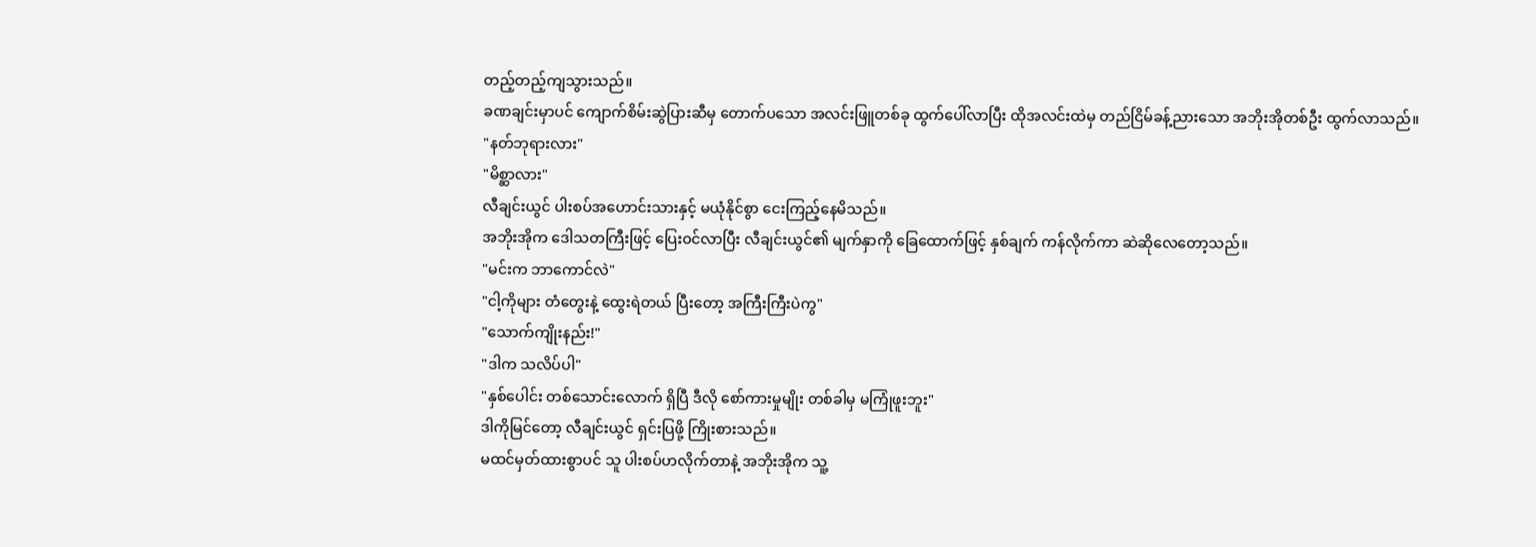တည့်တည့်ကျသွားသည်။
ခဏချင်းမှာပင် ကျောက်စိမ်းဆွဲပြားဆီမှ တောက်ပသော အလင်းဖြူတစ်ခု ထွက်ပေါ်လာပြီး ထိုအလင်းထဲမှ တည်ငြိမ်ခန့်ညားသော အဘိုးအိုတစ်ဦး ထွက်လာသည်။
"နတ်ဘုရားလား"
"မိစ္ဆာလား"
လီချင်းယွင် ပါးစပ်အဟောင်းသားနှင့် မယုံနိုင်စွာ ငေးကြည့်နေမိသည်။
အဘိုးအိုက ဒေါသတကြီးဖြင့် ပြေးဝင်လာပြီး လီချင်းယွင်၏ မျက်နှာကို ခြေထောက်ဖြင့် နှစ်ချက် ကန်လိုက်ကာ ဆဲဆိုလေတော့သည်။
"မင်းက ဘာကောင်လဲ"
"ငါ့ကိုများ တံတွေးနဲ့ ထွေးရဲတယ် ပြီးတော့ အကြီးကြီးပဲကွ"
"သောက်ကျိုးနည်း!"
"ဒါက သလိပ်ပါ"
"နှစ်ပေါင်း တစ်သောင်းလောက် ရှိပြီ ဒီလို စော်ကားမှုမျိုး တစ်ခါမှ မကြုံဖူးဘူး"
ဒါကိုမြင်တော့ လီချင်းယွင် ရှင်းပြဖို့ ကြိုးစားသည်။
မထင်မှတ်ထားစွာပင် သူ ပါးစပ်ဟလိုက်တာနဲ့ အဘိုးအိုက သူ့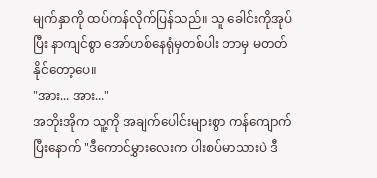မျက်နှာကို ထပ်ကန်လိုက်ပြန်သည်။ သူ ခေါင်းကိုအုပ်ပြီး နာကျင်စွာ အော်ဟစ်နေရုံမှတစ်ပါး ဘာမှ မတတ်နိုင်တော့ပေ။
"အား... အား..."
အဘိုးအိုက သူ့ကို အချက်ပေါင်းများစွာ ကန်ကျောက်ပြီးနောက် "ဒီကောင်မွှားလေးက ပါးစပ်မာသားပဲ ဒီ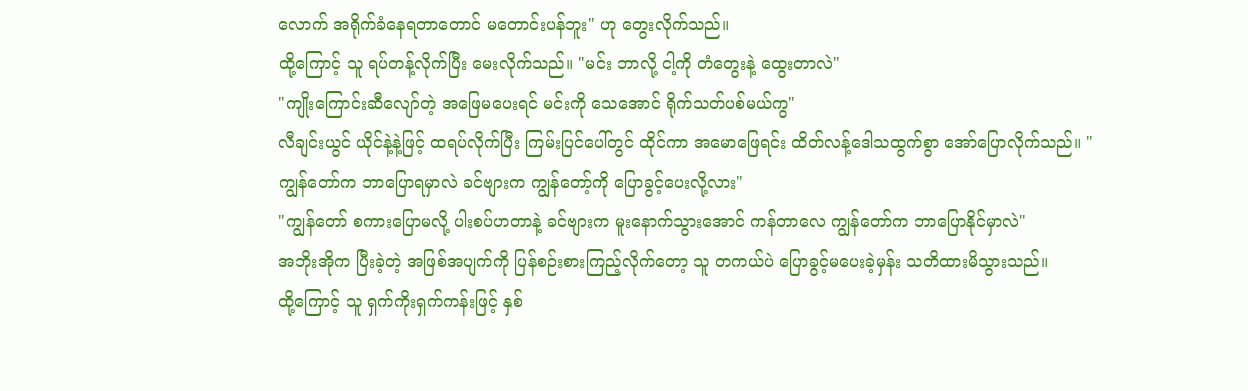လောက် အရိုက်ခံနေရတာတောင် မတောင်းပန်ဘူး" ဟု တွေးလိုက်သည်။
ထို့ကြောင့် သူ ရပ်တန့်လိုက်ပြီး မေးလိုက်သည်။ "မင်း ဘာလို့ ငါ့ကို တံတွေးနဲ့ ထွေးတာလဲ"
"ကျိုးကြောင်းဆီလျော်တဲ့ အဖြေမပေးရင် မင်းကို သေအောင် ရိုက်သတ်ပစ်မယ်ကွ"
လီချင်းယွင် ယိုင်နဲ့နဲ့ဖြင့် ထရပ်လိုက်ပြီး ကြမ်းပြင်ပေါ်တွင် ထိုင်ကာ အမောဖြေရင်း ထိတ်လန့်ဒေါသထွက်စွာ အော်ပြောလိုက်သည်။ "ကျွန်တော်က ဘာပြောရမှာလဲ ခင်ဗျားက ကျွန်တော့်ကို ပြောခွင့်ပေးလို့လား"
"ကျွန်တော် စကားပြောမလို့ ပါးစပ်ဟတာနဲ့ ခင်ဗျားက မူးနောက်သွားအောင် ကန်တာလေ ကျွန်တော်က ဘာပြောနိုင်မှာလဲ"
အဘိုးအိုက ပြီးခဲ့တဲ့ အဖြစ်အပျက်ကို ပြန်စဉ်းစားကြည့်လိုက်တော့ သူ တကယ်ပဲ ပြောခွင့်မပေးခဲ့မှန်း သတိထားမိသွားသည်။
ထို့ကြောင့် သူ ရှက်ကိုးရှက်ကန်းဖြင့် နှစ်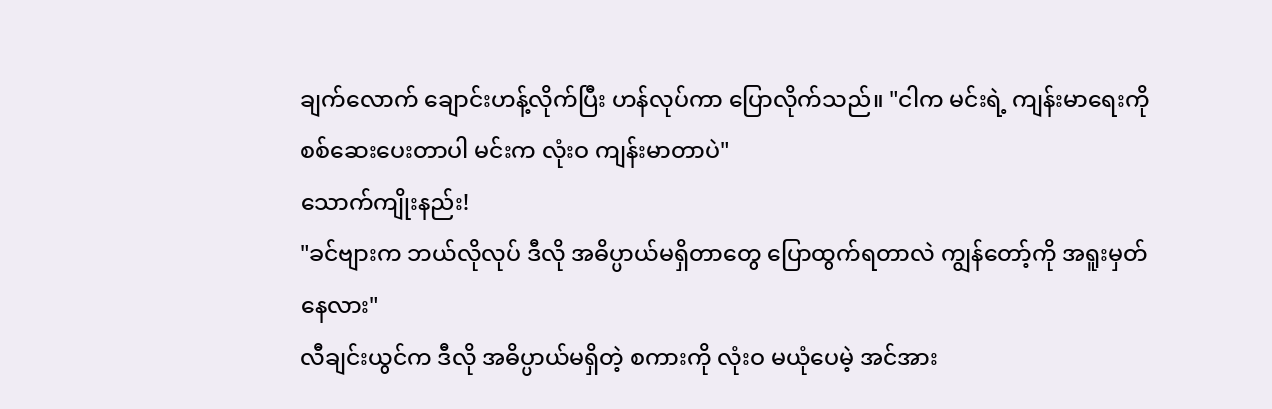ချက်လောက် ချောင်းဟန့်လိုက်ပြီး ဟန်လုပ်ကာ ပြောလိုက်သည်။ "ငါက မင်းရဲ့ ကျန်းမာရေးကို စစ်ဆေးပေးတာပါ မင်းက လုံးဝ ကျန်းမာတာပဲ"
သောက်ကျိုးနည်း!
"ခင်ဗျားက ဘယ်လိုလုပ် ဒီလို အဓိပ္ပာယ်မရှိတာတွေ ပြောထွက်ရတာလဲ ကျွန်တော့်ကို အရူးမှတ်နေလား"
လီချင်းယွင်က ဒီလို အဓိပ္ပာယ်မရှိတဲ့ စကားကို လုံးဝ မယုံပေမဲ့ အင်အား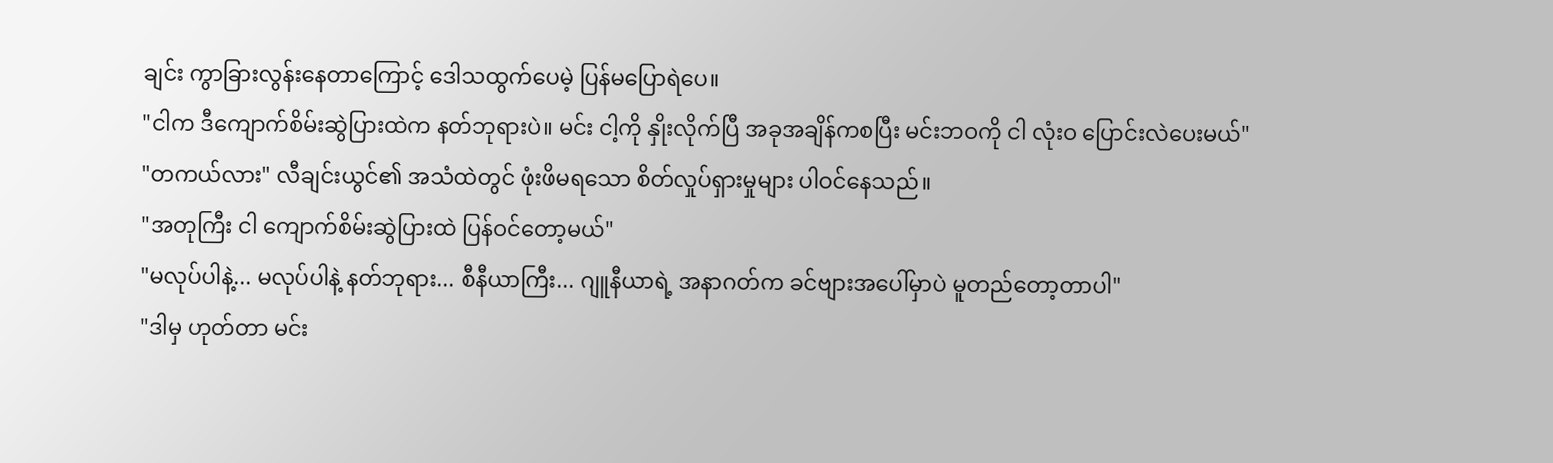ချင်း ကွာခြားလွန်းနေတာကြောင့် ဒေါသထွက်ပေမဲ့ ပြန်မပြောရဲပေ။
"ငါက ဒီကျောက်စိမ်းဆွဲပြားထဲက နတ်ဘုရားပဲ။ မင်း ငါ့ကို နှိုးလိုက်ပြီ အခုအချိန်ကစပြီး မင်းဘဝကို ငါ လုံးဝ ပြောင်းလဲပေးမယ်"
"တကယ်လား" လီချင်းယွင်၏ အသံထဲတွင် ဖုံးဖိမရသော စိတ်လှုပ်ရှားမှုများ ပါဝင်နေသည်။
"အတုကြီး ငါ ကျောက်စိမ်းဆွဲပြားထဲ ပြန်ဝင်တော့မယ်"
"မလုပ်ပါနဲ့... မလုပ်ပါနဲ့ နတ်ဘုရား... စီနီယာကြီး... ဂျူနီယာရဲ့ အနာဂတ်က ခင်ဗျားအပေါ်မှာပဲ မူတည်တော့တာပါ"
"ဒါမှ ဟုတ်တာ မင်း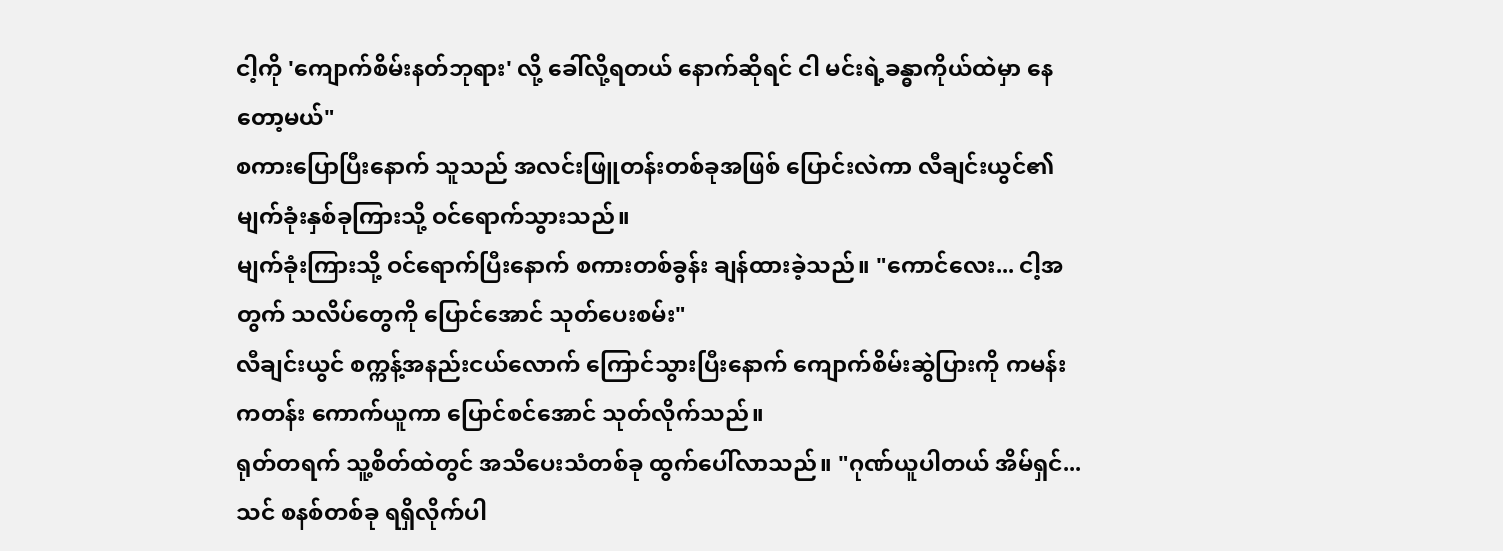ငါ့ကို 'ကျောက်စိမ်းနတ်ဘုရား' လို့ ခေါ်လို့ရတယ် နောက်ဆိုရင် ငါ မင်းရဲ့ခန္ဓာကိုယ်ထဲမှာ နေတော့မယ်"
စကားပြောပြီးနောက် သူသည် အလင်းဖြူတန်းတစ်ခုအဖြစ် ပြောင်းလဲကာ လီချင်းယွင်၏ မျက်ခုံးနှစ်ခုကြားသို့ ဝင်ရောက်သွားသည်။
မျက်ခုံးကြားသို့ ဝင်ရောက်ပြီးနောက် စကားတစ်ခွန်း ချန်ထားခဲ့သည်။ "ကောင်လေး... ငါ့အတွက် သလိပ်တွေကို ပြောင်အောင် သုတ်ပေးစမ်း"
လီချင်းယွင် စက္ကန့်အနည်းငယ်လောက် ကြောင်သွားပြီးနောက် ကျောက်စိမ်းဆွဲပြားကို ကမန်းကတန်း ကောက်ယူကာ ပြောင်စင်အောင် သုတ်လိုက်သည်။
ရုတ်တရက် သူ့စိတ်ထဲတွင် အသိပေးသံတစ်ခု ထွက်ပေါ်လာသည်။ "ဂုဏ်ယူပါတယ် အိမ်ရှင်... သင် စနစ်တစ်ခု ရရှိလိုက်ပါ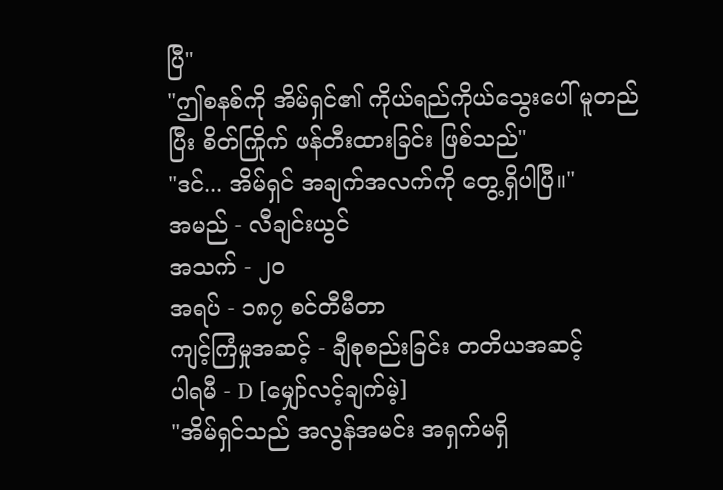ပြီ"
"ဤစနစ်ကို အိမ်ရှင်၏ ကိုယ်ရည်ကိုယ်သွေးပေါ် မူတည်ပြီး စိတ်ကြိုက် ဖန်တီးထားခြင်း ဖြစ်သည်"
"ဒင်... အိမ်ရှင် အချက်အလက်ကို တွေ့ရှိပါပြီ။"
အမည် - လီချင်းယွင်
အသက် - ၂၀
အရပ် - ၁၈၇ စင်တီမီတာ
ကျင့်ကြံမှုအဆင့် - ချီစုစည်းခြင်း တတိယအဆင့်
ပါရမီ - D [မျှော်လင့်ချက်မဲ့]
"အိမ်ရှင်သည် အလွန်အမင်း အရှက်မရှိ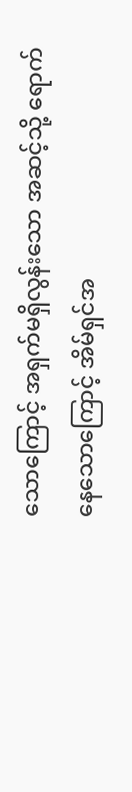သောကြောင့် အရှက်မရှိလွန်းသော အဆင့်သို့ ရောက်နေသောကြောင့် အိမ်ရှင်အ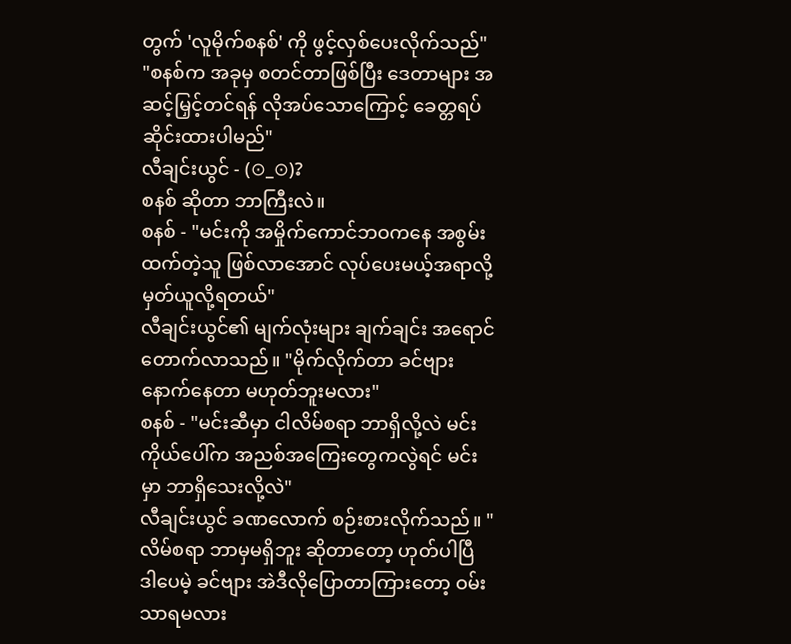တွက် 'လူမိုက်စနစ်' ကို ဖွင့်လှစ်ပေးလိုက်သည်"
"စနစ်က အခုမှ စတင်တာဖြစ်ပြီး ဒေတာများ အဆင့်မြှင့်တင်ရန် လိုအပ်သောကြောင့် ခေတ္တရပ်ဆိုင်းထားပါမည်"
လီချင်းယွင် - (⊙_⊙)?
စနစ် ဆိုတာ ဘာကြီးလဲ။
စနစ် - "မင်းကို အမှိုက်ကောင်ဘဝကနေ အစွမ်းထက်တဲ့သူ ဖြစ်လာအောင် လုပ်ပေးမယ့်အရာလို့ မှတ်ယူလို့ရတယ်"
လီချင်းယွင်၏ မျက်လုံးများ ချက်ချင်း အရောင်တောက်လာသည်။ "မိုက်လိုက်တာ ခင်ဗျား နောက်နေတာ မဟုတ်ဘူးမလား"
စနစ် - "မင်းဆီမှာ ငါလိမ်စရာ ဘာရှိလို့လဲ မင်းကိုယ်ပေါ်က အညစ်အကြေးတွေကလွဲရင် မင်းမှာ ဘာရှိသေးလို့လဲ"
လီချင်းယွင် ခဏလောက် စဉ်းစားလိုက်သည်။ "လိမ်စရာ ဘာမှမရှိဘူး ဆိုတာတော့ ဟုတ်ပါပြီ ဒါပေမဲ့ ခင်ဗျား အဲဒီလိုပြောတာကြားတော့ ဝမ်းသာရမလား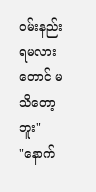ဝမ်းနည်းရမလားတောင် မသိတော့ဘူး"
"နောက်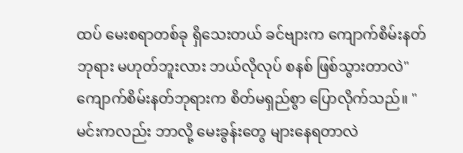ထပ် မေးစရာတစ်ခု ရှိသေးတယ် ခင်ဗျားက ကျောက်စိမ်းနတ်ဘုရား မဟုတ်ဘူးလား ဘယ်လိုလုပ် စနစ် ဖြစ်သွားတာလဲ"
ကျောက်စိမ်းနတ်ဘုရားက စိတ်မရှည်စွာ ပြောလိုက်သည်။ "မင်းကလည်း ဘာလို့ မေးခွန်းတွေ များနေရတာလဲ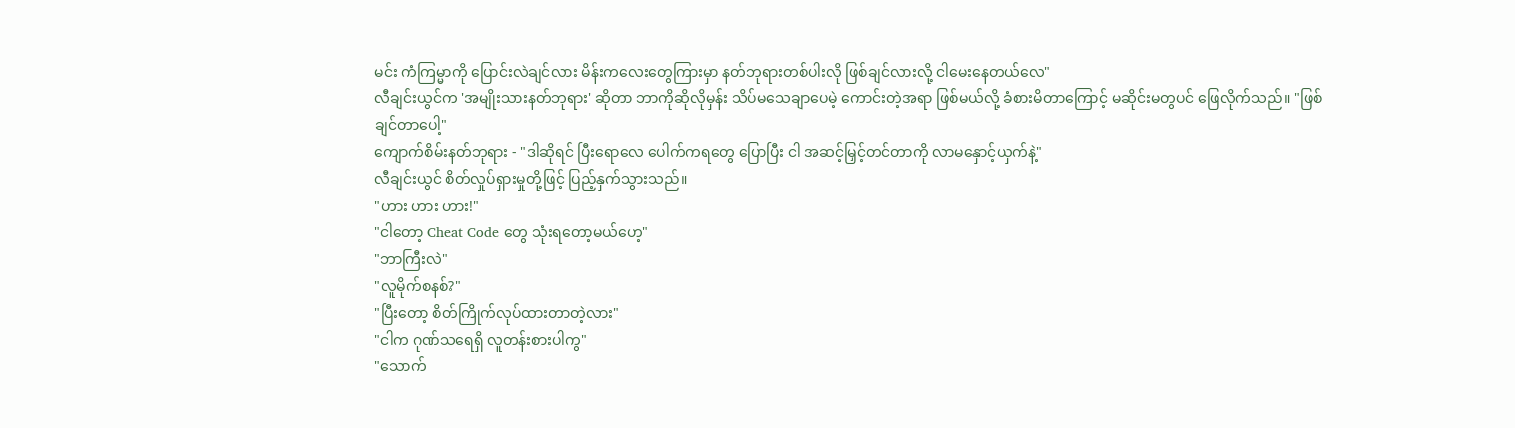မင်း ကံကြမ္မာကို ပြောင်းလဲချင်လား မိန်းကလေးတွေကြားမှာ နတ်ဘုရားတစ်ပါးလို ဖြစ်ချင်လားလို့ ငါမေးနေတယ်လေ"
လီချင်းယွင်က 'အမျိုးသားနတ်ဘုရား' ဆိုတာ ဘာကိုဆိုလိုမှန်း သိပ်မသေချာပေမဲ့ ကောင်းတဲ့အရာ ဖြစ်မယ်လို့ ခံစားမိတာကြောင့် မဆိုင်းမတွပင် ဖြေလိုက်သည်။ "ဖြစ်ချင်တာပေါ့"
ကျောက်စိမ်းနတ်ဘုရား - "ဒါဆိုရင် ပြီးရောလေ ပေါက်ကရတွေ ပြောပြီး ငါ အဆင့်မြှင့်တင်တာကို လာမနှောင့်ယှက်နဲ့"
လီချင်းယွင် စိတ်လှုပ်ရှားမှုတို့ဖြင့် ပြည့်နှက်သွားသည်။
"ဟား ဟား ဟား!"
"ငါတော့ Cheat Code တွေ သုံးရတော့မယ်ဟေ့"
"ဘာကြီးလဲ"
"လူမိုက်စနစ်?"
"ပြီးတော့ စိတ်ကြိုက်လုပ်ထားတာတဲ့လား"
"ငါက ဂုဏ်သရေရှိ လူတန်းစားပါကွ"
"သောက်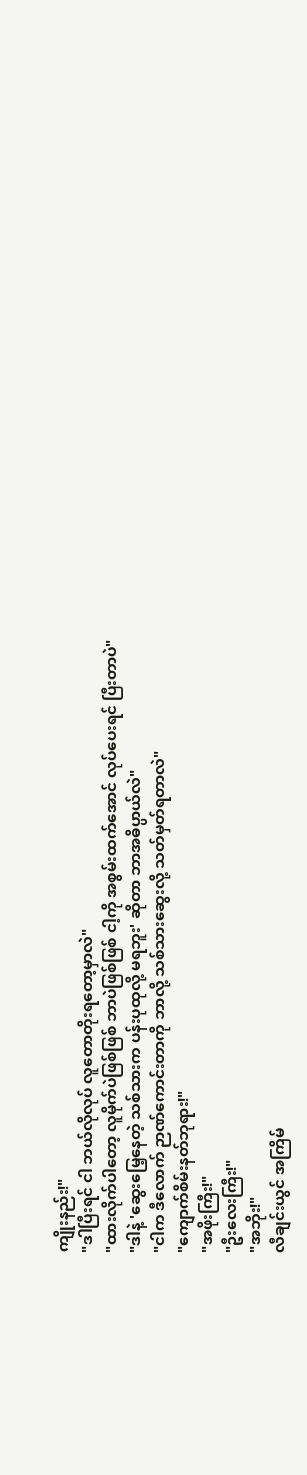ကျိုးနည်း!"
"ဒါပြီးရင် ငါ ဘယ်လိုလုပ် လူတောတိုးရတော့မှာလဲ"
"ထားလိုက်ပါတော့ လူမိုက်ပဲဖြစ်ဖြစ် ဘာပဲဖြစ်ဖြစ် ငါ့ကို အစွမ်းထက်အောင် လုပ်ပေးရင် ပြီးတာပဲ"
"ဒါနဲ့ 'ဆွေးမြေ့နေတဲ့ သစ်သားက ပန်းပုထုလို့ မရဘူး' ဆိုတာ ဘာအဓိပ္ပာယ်လဲ"
"ငါက ဒီလောက် ဉာဏ်ကောင်းတာကို ဘာလို့ သစ်သားဆွေးလို့ သတ်မှတ်ရတာလဲ"
"ကျောက်စိမ်းနတ်ဘုရား!"
"အဖိုးကြီး!"
"ဦးလေးကြီး!"
"အဘိုး!"
လီချင်းယွင် အကြိမ်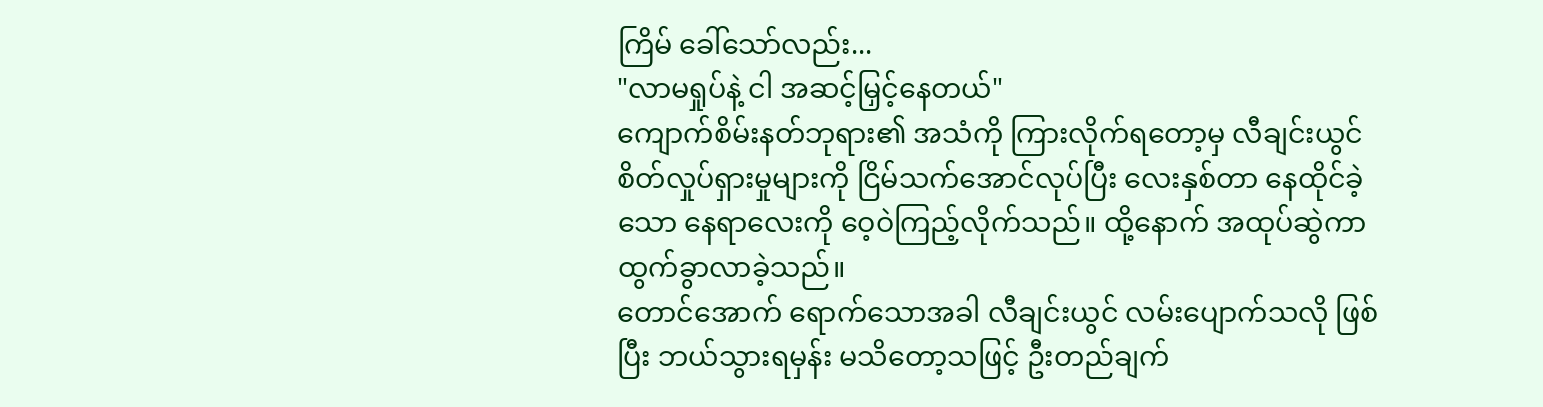ကြိမ် ခေါ်သော်လည်း...
"လာမရှုပ်နဲ့ ငါ အဆင့်မြှင့်နေတယ်"
ကျောက်စိမ်းနတ်ဘုရား၏ အသံကို ကြားလိုက်ရတော့မှ လီချင်းယွင် စိတ်လှုပ်ရှားမှုများကို ငြိမ်သက်အောင်လုပ်ပြီး လေးနှစ်တာ နေထိုင်ခဲ့သော နေရာလေးကို ဝေ့ဝဲကြည့်လိုက်သည်။ ထို့နောက် အထုပ်ဆွဲကာ ထွက်ခွာလာခဲ့သည်။
တောင်အောက် ရောက်သောအခါ လီချင်းယွင် လမ်းပျောက်သလို ဖြစ်ပြီး ဘယ်သွားရမှန်း မသိတော့သဖြင့် ဦးတည်ချက်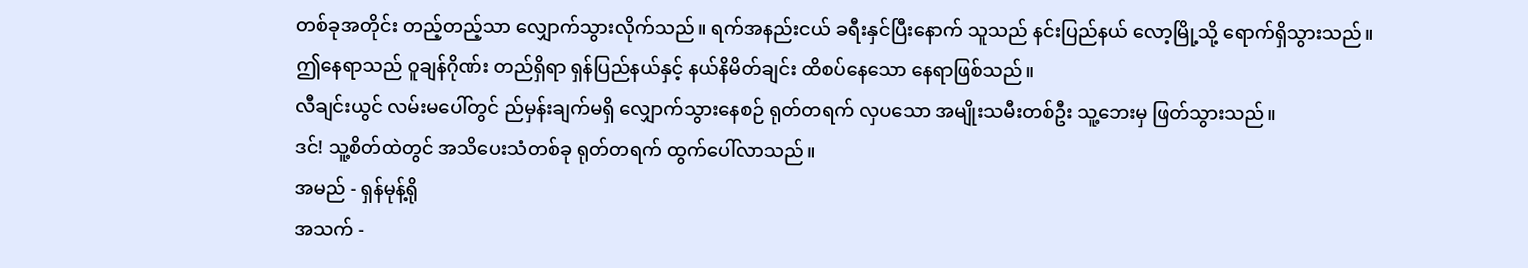တစ်ခုအတိုင်း တည့်တည့်သာ လျှောက်သွားလိုက်သည်။ ရက်အနည်းငယ် ခရီးနှင်ပြီးနောက် သူသည် နင်းပြည်နယ် လော့မြို့သို့ ရောက်ရှိသွားသည်။
ဤနေရာသည် ဝူချန်ဂိုဏ်း တည်ရှိရာ ရှန်ပြည်နယ်နှင့် နယ်နိမိတ်ချင်း ထိစပ်နေသော နေရာဖြစ်သည်။
လီချင်းယွင် လမ်းမပေါ်တွင် ည်မှန်းချက်မရှိ လျှောက်သွားနေစဉ် ရုတ်တရက် လှပသော အမျိုးသမီးတစ်ဦး သူ့ဘေးမှ ဖြတ်သွားသည်။
ဒင်! သူ့စိတ်ထဲတွင် အသိပေးသံတစ်ခု ရုတ်တရက် ထွက်ပေါ်လာသည်။
အမည် - ရှန်မုန့်ရို
အသက် -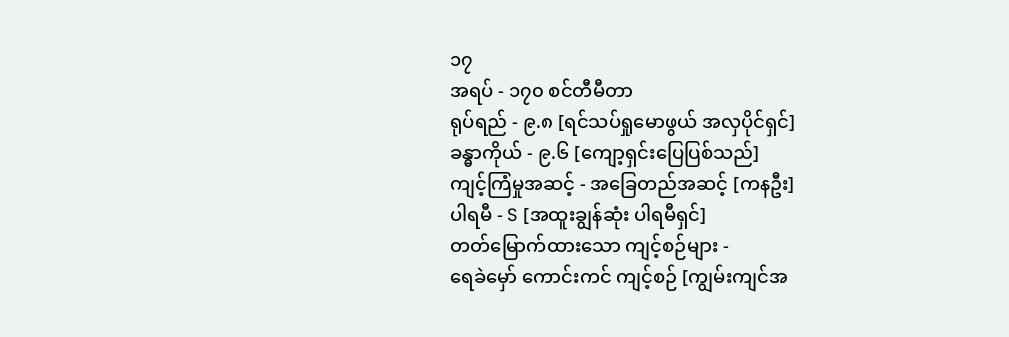၁၇
အရပ် - ၁၇၀ စင်တီမီတာ
ရုပ်ရည် - ၉.၈ [ရင်သပ်ရှုမောဖွယ် အလှပိုင်ရှင်]
ခန္ဓာကိုယ် - ၉.၆ [ကျော့ရှင်းပြေပြစ်သည်]
ကျင့်ကြံမှုအဆင့် - အခြေတည်အဆင့် [ကနဦး]
ပါရမီ - S [အထူးချွန်ဆုံး ပါရမီရှင်]
တတ်မြောက်ထားသော ကျင့်စဉ်များ -
ရေခဲမှော် ကောင်းကင် ကျင့်စဉ် [ကျွမ်းကျင်အ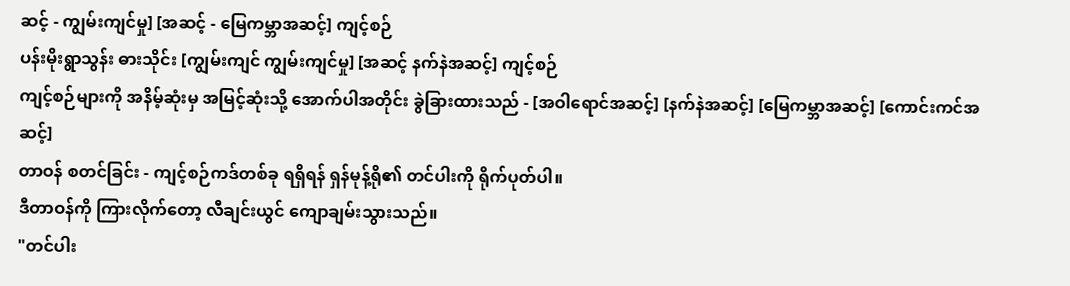ဆင့် - ကျွမ်းကျင်မှု] [အဆင့် - မြေကမ္ဘာအဆင့်] ကျင့်စဉ်
ပန်းမိုးရွာသွန်း ဓားသိုင်း [ကျွမ်းကျင် ကျွမ်းကျင်မှု] [အဆင့် နက်နဲအဆင့်] ကျင့်စဉ်
ကျင့်စဉ်များကို အနိမ့်ဆုံးမှ အမြင့်ဆုံးသို့ အောက်ပါအတိုင်း ခွဲခြားထားသည် - [အဝါရောင်အဆင့်] [နက်နဲအဆင့်] [မြေကမ္ဘာအဆင့်] [ကောင်းကင်အဆင့်]
တာဝန် စတင်ခြင်း - ကျင့်စဉ်ကဒ်တစ်ခု ရရှိရန် ရှန်မုန့်ရို၏ တင်ပါးကို ရိုက်ပုတ်ပါ။
ဒီတာဝန်ကို ကြားလိုက်တော့ လီချင်းယွင် ကျောချမ်းသွားသည်။
"တင်ပါး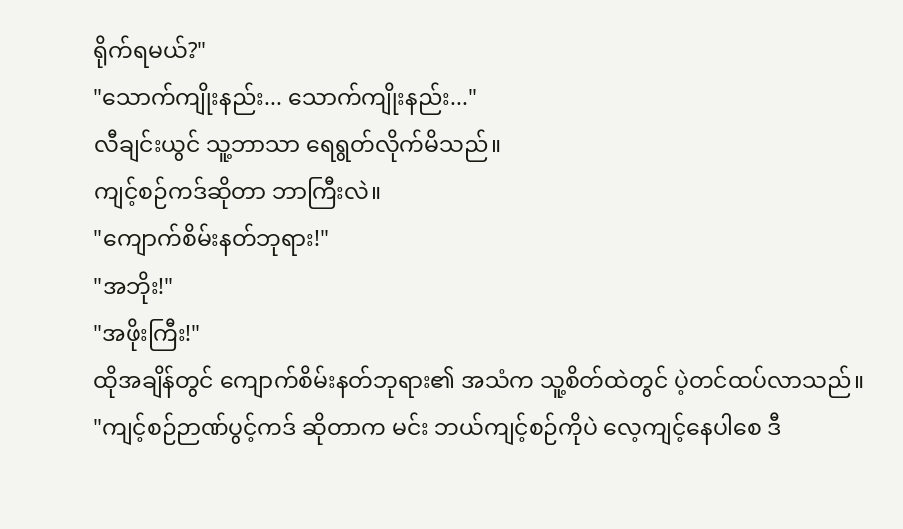ရိုက်ရမယ်?"
"သောက်ကျိုးနည်း... သောက်ကျိုးနည်း..."
လီချင်းယွင် သူ့ဘာသာ ရေရွတ်လိုက်မိသည်။
ကျင့်စဉ်ကဒ်ဆိုတာ ဘာကြီးလဲ။
"ကျောက်စိမ်းနတ်ဘုရား!"
"အဘိုး!"
"အဖိုးကြီး!"
ထိုအချိန်တွင် ကျောက်စိမ်းနတ်ဘုရား၏ အသံက သူ့စိတ်ထဲတွင် ပဲ့တင်ထပ်လာသည်။ "ကျင့်စဉ်ဉာဏ်ပွင့်ကဒ် ဆိုတာက မင်း ဘယ်ကျင့်စဉ်ကိုပဲ လေ့ကျင့်နေပါစေ ဒီ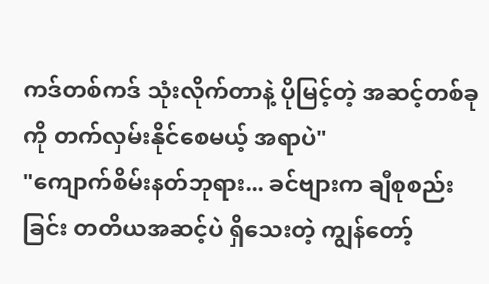ကဒ်တစ်ကဒ် သုံးလိုက်တာနဲ့ ပိုမြင့်တဲ့ အဆင့်တစ်ခုကို တက်လှမ်းနိုင်စေမယ့် အရာပဲ"
"ကျောက်စိမ်းနတ်ဘုရား... ခင်ဗျားက ချီစုစည်းခြင်း တတိယအဆင့်ပဲ ရှိသေးတဲ့ ကျွန်တော့်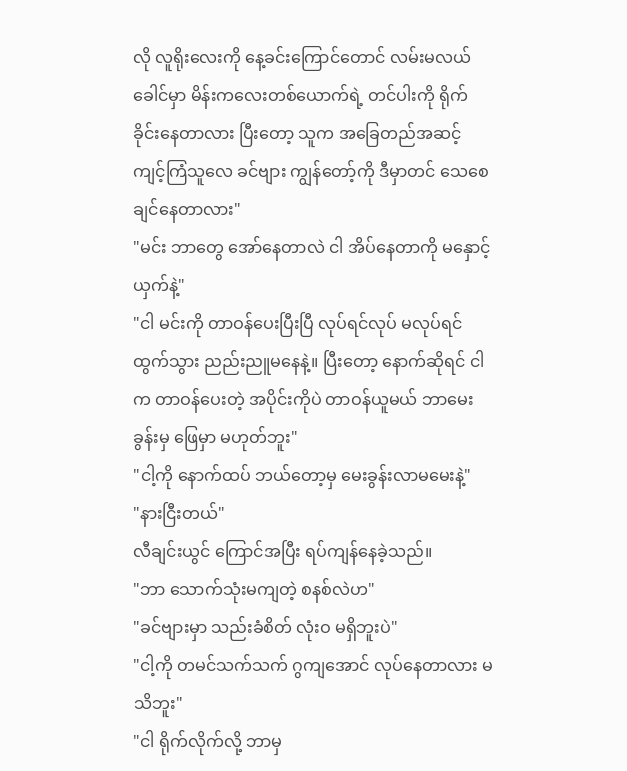လို လူရိုးလေးကို နေ့ခင်းကြောင်တောင် လမ်းမလယ်ခေါင်မှာ မိန်းကလေးတစ်ယောက်ရဲ့ တင်ပါးကို ရိုက်ခိုင်းနေတာလား ပြီးတော့ သူက အခြေတည်အဆင့် ကျင့်ကြံသူလေ ခင်ဗျား ကျွန်တော့်ကို ဒီမှာတင် သေစေချင်နေတာလား"
"မင်း ဘာတွေ အော်နေတာလဲ ငါ အိပ်နေတာကို မနှောင့်ယှက်နဲ့"
"ငါ မင်းကို တာဝန်ပေးပြီးပြီ လုပ်ရင်လုပ် မလုပ်ရင်ထွက်သွား ညည်းညူမနေနဲ့။ ပြီးတော့ နောက်ဆိုရင် ငါက တာဝန်ပေးတဲ့ အပိုင်းကိုပဲ တာဝန်ယူမယ် ဘာမေးခွန်းမှ ဖြေမှာ မဟုတ်ဘူး"
"ငါ့ကို နောက်ထပ် ဘယ်တော့မှ မေးခွန်းလာမမေးနဲ့"
"နားငြီးတယ်"
လီချင်းယွင် ကြောင်အပြီး ရပ်ကျန်နေခဲ့သည်။
"ဘာ သောက်သုံးမကျတဲ့ စနစ်လဲဟ"
"ခင်ဗျားမှာ သည်းခံစိတ် လုံးဝ မရှိဘူးပဲ"
"ငါ့ကို တမင်သက်သက် ဂွကျအောင် လုပ်နေတာလား မသိဘူး"
"ငါ ရိုက်လိုက်လို့ ဘာမှ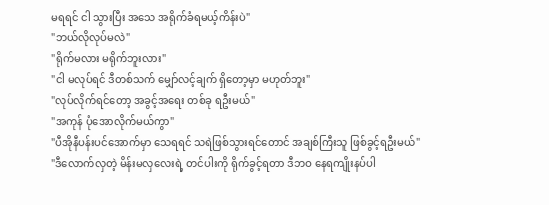မရရင် ငါ သွားပြီး အသေ အရိုက်ခံရမယ့်ကိန်းပဲ"
"ဘယ်လိုလုပ်မလဲ"
"ရိုက်မလား မရိုက်ဘူးလား"
"ငါ မလုပ်ရင် ဒီတစ်သက် မျှော်လင့်ချက် ရှိတော့မှာ မဟုတ်ဘူး"
"လုပ်လိုက်ရင်တော့ အခွင့်အရေး တစ်ခု ရဦးမယ်"
"အကုန် ပုံအောလိုက်မယ်ကွာ"
"ပီအိုနီပန်းပင်အောက်မှာ သေရရင် သရဲဖြစ်သွားရင်တောင် အချစ်ကြီးသူ ဖြစ်ခွင့်ရဦးမယ်"
"ဒီလောက်လှတဲ့ မိန်းမလှလေးရဲ့ တင်ပါးကို ရိုက်ခွင့်ရတာ ဒီဘဝ နေရကျိုးနပ်ပါ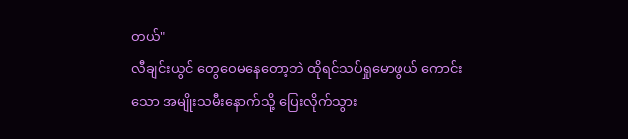တယ်"
လီချင်းယွင် တွေဝေမနေတော့ဘဲ ထိုရင်သပ်ရှုမောဖွယ် ကောင်းသော အမျိုးသမီးနောက်သို့ ပြေးလိုက်သွား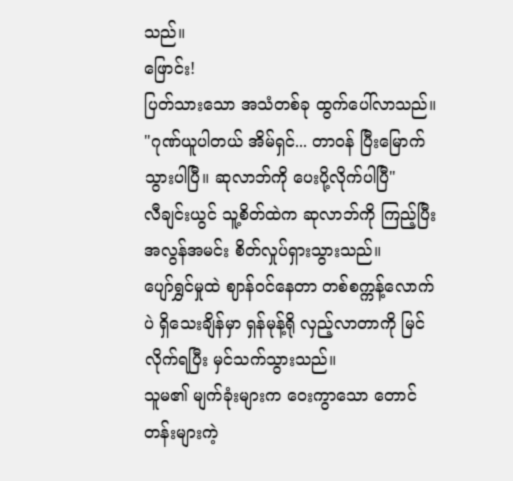သည်။
ဖြောင်း!
ပြတ်သားသော အသံတစ်ခု ထွက်ပေါ်လာသည်။
"ဂုဏ်ယူပါတယ် အိမ်ရှင်... တာဝန် ပြီးမြောက်သွားပါပြီ။ ဆုလာဘ်ကို ပေးပို့လိုက်ပါပြီ"
လီချင်းယွင် သူ့စိတ်ထဲက ဆုလာဘ်ကို ကြည့်ပြီး အလွန်အမင်း စိတ်လှုပ်ရှားသွားသည်။
ပျော်ရွှင်မှုထဲ ဈာန်ဝင်နေတာ တစ်စက္ကန့်လောက်ပဲ ရှိသေးချိန်မှာ ရှန်မုန့်ရို လှည့်လာတာကို မြင်လိုက်ရပြီး မှင်သက်သွားသည်။
သူမ၏ မျက်ခုံးများက ဝေးကွာသော တောင်တန်းများကဲ့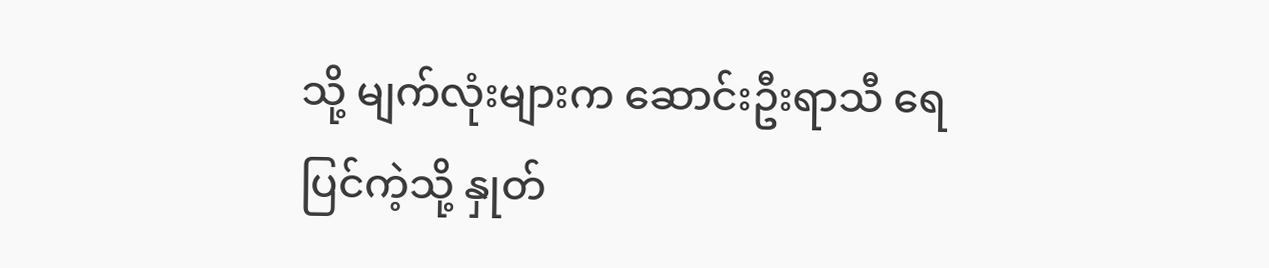သို့ မျက်လုံးများက ဆောင်းဦးရာသီ ရေပြင်ကဲ့သို့ နှုတ်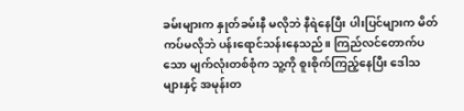ခမ်းများက နှုတ်ခမ်းနီ မလိုဘဲ နီရဲနေပြီး ပါးပြင်များက မိတ်ကပ်မလိုဘဲ ပန်းရောင်သန်းနေသည်။ ကြည်လင်တောက်ပသော မျက်လုံးတစ်စုံက သူ့ကို စူးစိုက်ကြည့်နေပြီး ဒေါသများနှင့် အမုန်းတ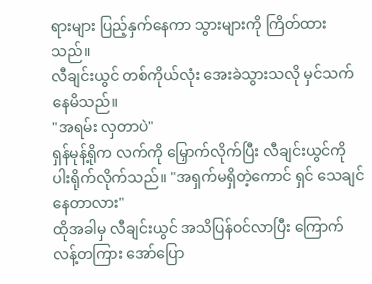ရားများ ပြည့်နှက်နေကာ သွားများကို ကြိတ်ထားသည်။
လီချင်းယွင် တစ်ကိုယ်လုံး အေးခဲသွားသလို မှင်သက်နေမိသည်။
"အရမ်း လှတာပဲ"
ရှန်မုန့်ရိုက လက်ကို မြှောက်လိုက်ပြီး လီချင်းယွင်ကို ပါးရိုက်လိုက်သည်။ "အရှက်မရှိတဲ့ကောင် ရှင် သေချင်နေတာလား"
ထိုအခါမှ လီချင်းယွင် အသိပြန်ဝင်လာပြီး ကြောက်လန့်တကြား အော်ပြော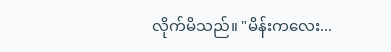လိုက်မိသည်။ "မိန်းကလေး...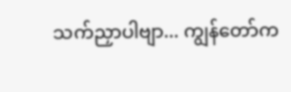သက်ညှာပါဗျာ... ကျွန်တော်က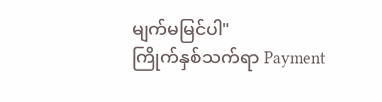မျက်မမြင်ပါ"
ကြိုက်နှစ်သက်ရာ Payment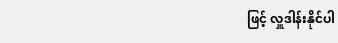ဖြင့် လှူဒါန်းနိုင်ပါ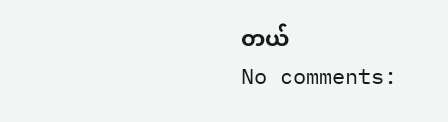တယ်
No comments: